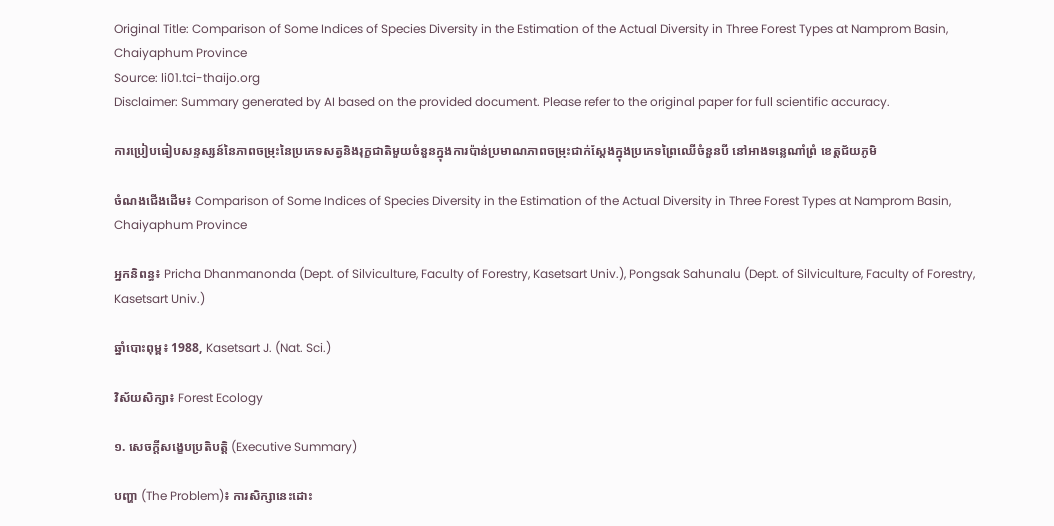Original Title: Comparison of Some Indices of Species Diversity in the Estimation of the Actual Diversity in Three Forest Types at Namprom Basin, Chaiyaphum Province
Source: li01.tci-thaijo.org
Disclaimer: Summary generated by AI based on the provided document. Please refer to the original paper for full scientific accuracy.

ការប្រៀបធៀបសន្ទស្សន៍នៃភាពចម្រុះនៃប្រភេទសត្វនិងរុក្ខជាតិមួយចំនួនក្នុងការប៉ាន់ប្រមាណភាពចម្រុះជាក់ស្តែងក្នុងប្រភេទព្រៃឈើចំនួនបី នៅអាងទន្លេណាំព្រំ ខេត្តជ័យភូមិ

ចំណងជើងដើម៖ Comparison of Some Indices of Species Diversity in the Estimation of the Actual Diversity in Three Forest Types at Namprom Basin, Chaiyaphum Province

អ្នកនិពន្ធ៖ Pricha Dhanmanonda (Dept. of Silviculture, Faculty of Forestry, Kasetsart Univ.), Pongsak Sahunalu (Dept. of Silviculture, Faculty of Forestry, Kasetsart Univ.)

ឆ្នាំបោះពុម្ព៖ 1988, Kasetsart J. (Nat. Sci.)

វិស័យសិក្សា៖ Forest Ecology

១. សេចក្តីសង្ខេបប្រតិបត្តិ (Executive Summary)

បញ្ហា (The Problem)៖ ការសិក្សានេះដោះ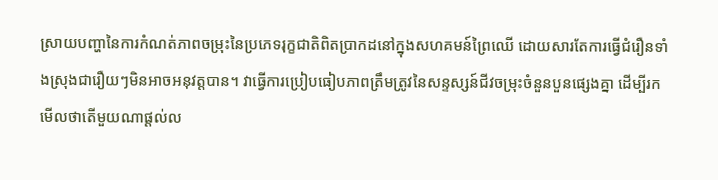ស្រាយបញ្ហានៃការកំណត់ភាពចម្រុះនៃប្រភេទរុក្ខជាតិពិតប្រាកដនៅក្នុងសហគមន៍ព្រៃឈើ ដោយសារតែការធ្វើជំរឿនទាំងស្រុងជារឿយៗមិនអាចអនុវត្តបាន។ វាធ្វើការប្រៀបធៀបភាពត្រឹមត្រូវនៃសន្ទស្សន៍ជីវចម្រុះចំនួនបួនផ្សេងគ្នា ដើម្បីរកមើលថាតើមួយណាផ្តល់ល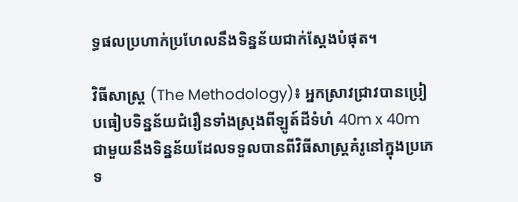ទ្ធផលប្រហាក់ប្រហែលនឹងទិន្នន័យជាក់ស្តែងបំផុត។

វិធីសាស្ត្រ (The Methodology)៖ អ្នកស្រាវជ្រាវបានប្រៀបធៀបទិន្នន័យជំរឿនទាំងស្រុងពីឡូត៍ដីទំហំ 40m x 40m ជាមួយនឹងទិន្នន័យដែលទទួលបានពីវិធីសាស្ត្រគំរូនៅក្នុងប្រភេទ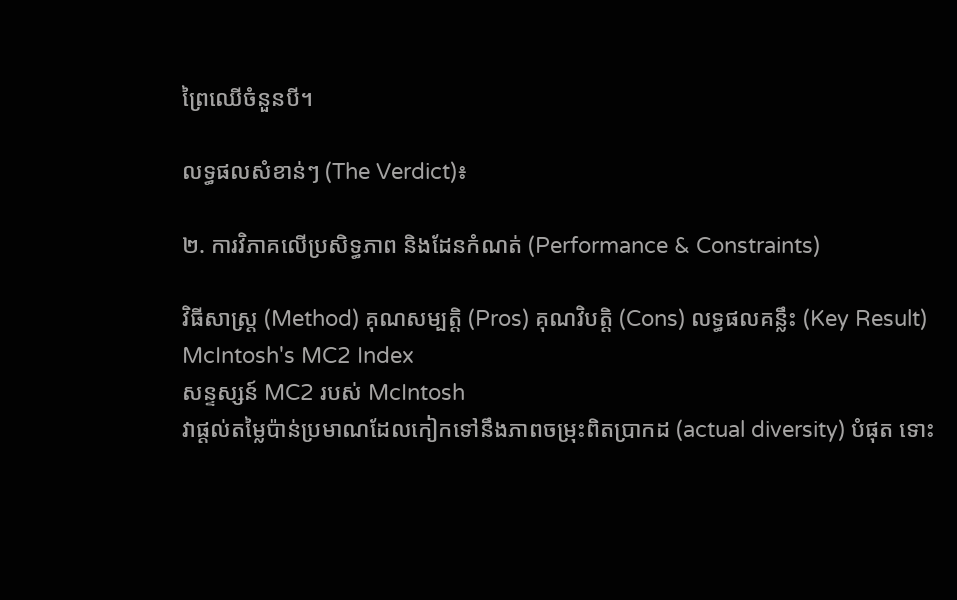ព្រៃឈើចំនួនបី។

លទ្ធផលសំខាន់ៗ (The Verdict)៖

២. ការវិភាគលើប្រសិទ្ធភាព និងដែនកំណត់ (Performance & Constraints)

វិធីសាស្ត្រ (Method) គុណសម្បត្តិ (Pros) គុណវិបត្តិ (Cons) លទ្ធផលគន្លឹះ (Key Result)
McIntosh's MC2 Index
សន្ទស្សន៍ MC2 របស់ McIntosh
វាផ្តល់តម្លៃប៉ាន់ប្រមាណដែលកៀកទៅនឹងភាពចម្រុះពិតប្រាកដ (actual diversity) បំផុត ទោះ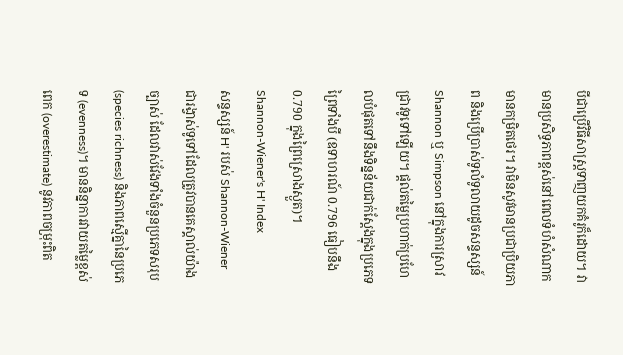បីជាប្រើវិធីសាស្ត្រទាញយកគំរូក៏ដោយ។ វាមានប្រសិទ្ធភាពខ្ពស់នៅពេលទំហំសំណាកមានកម្រិតថេរ។ វាមិនសូវមានប្រជាប្រិយភាព និងប្រើប្រាស់ទូលំទូលាយដូចសន្ទស្សន៍ Shannon ឬ Simpson នៅក្នុងការស្រាវជ្រាវទូទៅឡើយ។ ផ្តល់តម្លៃប្រហាក់ប្រហែលបំផុតទៅនឹងទិន្នន័យជាក់ស្តែងក្នុងប្រភេទព្រៃទាំងបី (ឧទាហរណ៍ 0.796 ធៀបនឹង 0.790 ក្នុងព្រៃស្រោងស្ងួត)។
Shannon-Wiener's H' Index
សន្ទស្សន៍ H' របស់ Shannon-Wiener
ជារង្វាស់ទូទៅដែលត្រូវបានគេស្គាល់យ៉ាងច្បាស់ ដែលវាស់វែងទាំងចំនួនប្រភេទសរុប (species richness) និងភាពស្មើគ្នានៃប្រភេទ (evenness)។ មាននិន្នាការវាយតម្លៃខ្ពស់ពេក (overestimate) នូវភាពចម្រុះពិត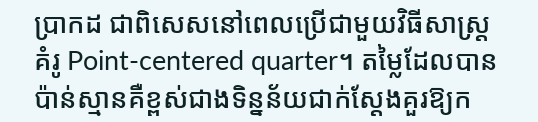ប្រាកដ ជាពិសេសនៅពេលប្រើជាមួយវិធីសាស្ត្រគំរូ Point-centered quarter។ តម្លៃដែលបានប៉ាន់ស្មានគឺខ្ពស់ជាងទិន្នន័យជាក់ស្តែងគួរឱ្យក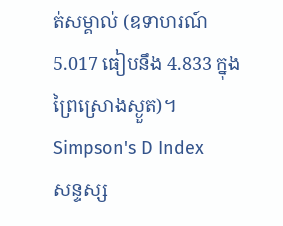ត់សម្គាល់ (ឧទាហរណ៍ 5.017 ធៀបនឹង 4.833 ក្នុងព្រៃស្រោងស្ងួត)។
Simpson's D Index
សន្ទស្ស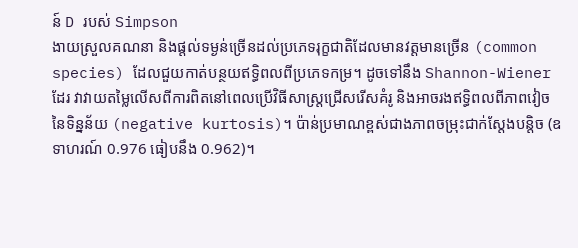ន៍ D របស់ Simpson
ងាយស្រួលគណនា និងផ្តល់ទម្ងន់ច្រើនដល់ប្រភេទរុក្ខជាតិដែលមានវត្តមានច្រើន (common species) ដែលជួយកាត់បន្ថយឥទ្ធិពលពីប្រភេទកម្រ។ ដូចទៅនឹង Shannon-Wiener ដែរ វាវាយតម្លៃលើសពីការពិតនៅពេលប្រើវិធីសាស្ត្រជ្រើសរើសគំរូ និងអាចរងឥទ្ធិពលពីភាពវៀចនៃទិន្នន័យ (negative kurtosis)។ ប៉ាន់ប្រមាណខ្ពស់ជាងភាពចម្រុះជាក់ស្តែងបន្តិច (ឧទាហរណ៍ 0.976 ធៀបនឹង 0.962)។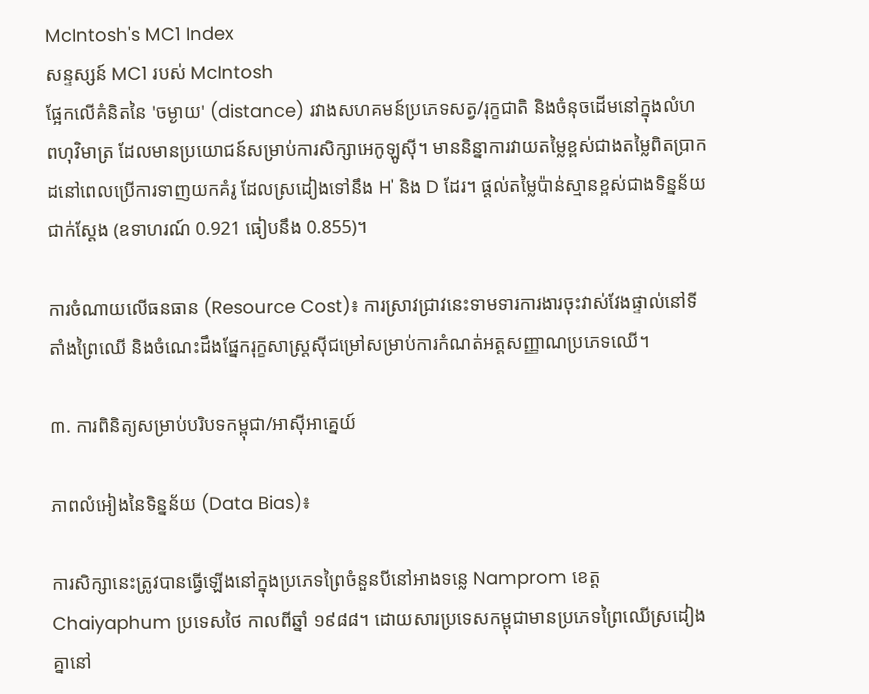McIntosh's MC1 Index
សន្ទស្សន៍ MC1 របស់ McIntosh
ផ្អែកលើគំនិតនៃ 'ចម្ងាយ' (distance) រវាងសហគមន៍ប្រភេទសត្វ/រុក្ខជាតិ និងចំនុចដើមនៅក្នុងលំហពហុវិមាត្រ ដែលមានប្រយោជន៍សម្រាប់ការសិក្សាអេកូឡូស៊ី។ មាននិន្នាការវាយតម្លៃខ្ពស់ជាងតម្លៃពិតប្រាកដនៅពេលប្រើការទាញយកគំរូ ដែលស្រដៀងទៅនឹង H' និង D ដែរ។ ផ្តល់តម្លៃប៉ាន់ស្មានខ្ពស់ជាងទិន្នន័យជាក់ស្តែង (ឧទាហរណ៍ 0.921 ធៀបនឹង 0.855)។

ការចំណាយលើធនធាន (Resource Cost)៖ ការស្រាវជ្រាវនេះទាមទារការងារចុះវាស់វែងផ្ទាល់នៅទីតាំងព្រៃឈើ និងចំណេះដឹងផ្នែករុក្ខសាស្ត្រស៊ីជម្រៅសម្រាប់ការកំណត់អត្តសញ្ញាណប្រភេទឈើ។

៣. ការពិនិត្យសម្រាប់បរិបទកម្ពុជា/អាស៊ីអាគ្នេយ៍

ភាពលំអៀងនៃទិន្នន័យ (Data Bias)៖

ការសិក្សានេះត្រូវបានធ្វើឡើងនៅក្នុងប្រភេទព្រៃចំនួនបីនៅអាងទន្លេ Namprom ខេត្ត Chaiyaphum ប្រទេសថៃ កាលពីឆ្នាំ ១៩៨៨។ ដោយសារប្រទេសកម្ពុជាមានប្រភេទព្រៃឈើស្រដៀងគ្នានៅ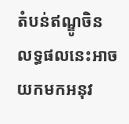តំបន់ឥណ្ឌូចិន លទ្ធផលនេះអាចយកមកអនុវ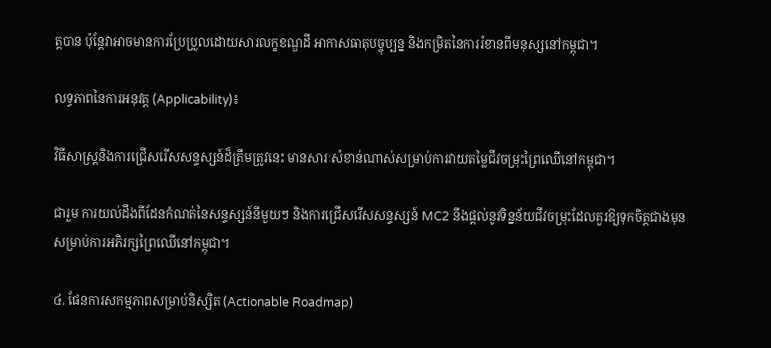ត្តបាន ប៉ុន្តែវាអាចមានការប្រែប្រួលដោយសារលក្ខខណ្ឌដី អាកាសធាតុបច្ចុប្បន្ន និងកម្រិតនៃការរំខានពីមនុស្សនៅកម្ពុជា។

លទ្ធភាពនៃការអនុវត្ត (Applicability)៖

វិធីសាស្ត្រនិងការជ្រើសរើសសន្ទស្សន៍ដ៏ត្រឹមត្រូវនេះ មានសារៈសំខាន់ណាស់សម្រាប់ការវាយតម្លៃជីវចម្រុះព្រៃឈើនៅកម្ពុជា។

ជារួម ការយល់ដឹងពីដែនកំណត់នៃសន្ទស្សន៍នីមួយៗ និងការជ្រើសរើសសន្ទស្សន៍ MC2 នឹងផ្តល់នូវទិន្នន័យជីវចម្រុះដែលគួរឱ្យទុកចិត្តជាងមុនសម្រាប់ការអភិរក្សព្រៃឈើនៅកម្ពុជា។

៤. ផែនការសកម្មភាពសម្រាប់និស្សិត (Actionable Roadmap)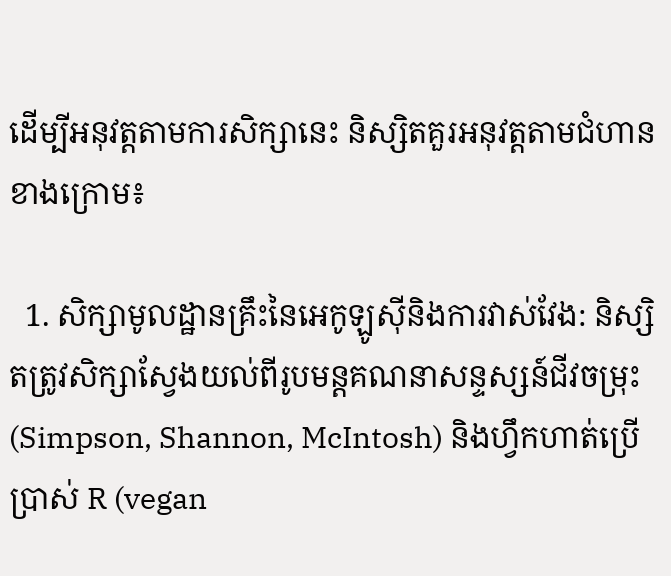ដើម្បីអនុវត្តតាមការសិក្សានេះ និស្សិតគួរអនុវត្តតាមជំហានខាងក្រោម៖

  1. សិក្សាមូលដ្ឋានគ្រឹះនៃអេកូឡូស៊ីនិងការវាស់វែង: និស្សិតត្រូវសិក្សាស្វែងយល់ពីរូបមន្តគណនាសន្ទស្សន៍ជីវចម្រុះ (Simpson, Shannon, McIntosh) និងហ្វឹកហាត់ប្រើប្រាស់ R (vegan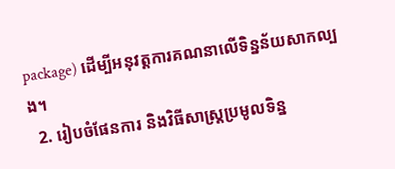package) ដើម្បីអនុវត្តការគណនាលើទិន្នន័យសាកល្បង។
  2. រៀបចំផែនការ និងវិធីសាស្ត្រប្រមូលទិន្ន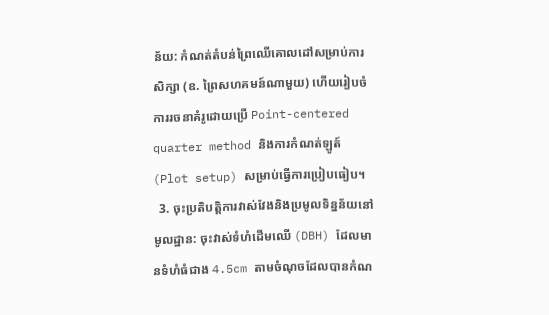ន័យ: កំណត់តំបន់ព្រៃឈើគោលដៅសម្រាប់ការសិក្សា (ឧ. ព្រៃសហគមន៍ណាមួយ) ហើយរៀបចំការរចនាគំរូដោយប្រើ Point-centered quarter method និងការកំណត់ឡូត៍ (Plot setup) សម្រាប់ធ្វើការប្រៀបធៀប។
  3. ចុះប្រតិបត្តិការវាស់វែងនិងប្រមូលទិន្នន័យនៅមូលដ្ឋាន: ចុះវាស់ទំហំដើមឈើ (DBH) ដែលមានទំហំធំជាង 4.5cm តាមចំណុចដែលបានកំណ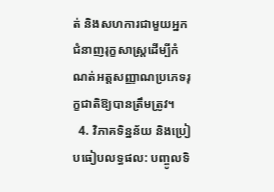ត់ និងសហការជាមួយអ្នកជំនាញរុក្ខសាស្ត្រដើម្បីកំណត់អត្តសញ្ញាណប្រភេទរុក្ខជាតិឱ្យបានត្រឹមត្រូវ។
  4. វិភាគទិន្នន័យ និងប្រៀបធៀបលទ្ធផល: បញ្ចូលទិ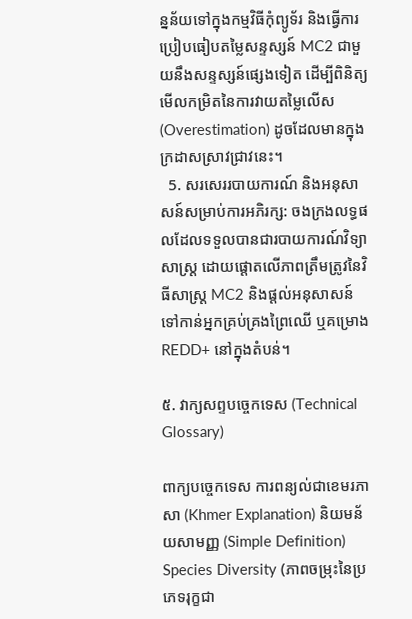ន្នន័យទៅក្នុងកម្មវិធីកុំព្យូទ័រ និងធ្វើការប្រៀបធៀបតម្លៃសន្ទស្សន៍ MC2 ជាមួយនឹងសន្ទស្សន៍ផ្សេងទៀត ដើម្បីពិនិត្យមើលកម្រិតនៃការវាយតម្លៃលើស (Overestimation) ដូចដែលមានក្នុងក្រដាសស្រាវជ្រាវនេះ។
  5. សរសេររបាយការណ៍ និងអនុសាសន៍សម្រាប់ការអភិរក្ស: ចងក្រងលទ្ធផលដែលទទួលបានជារបាយការណ៍វិទ្យាសាស្ត្រ ដោយផ្តោតលើភាពត្រឹមត្រូវនៃវិធីសាស្ត្រ MC2 និងផ្តល់អនុសាសន៍ទៅកាន់អ្នកគ្រប់គ្រងព្រៃឈើ ឬគម្រោង REDD+ នៅក្នុងតំបន់។

៥. វាក្យសព្ទបច្ចេកទេស (Technical Glossary)

ពាក្យបច្ចេកទេស ការពន្យល់ជាខេមរភាសា (Khmer Explanation) និយមន័យសាមញ្ញ (Simple Definition)
Species Diversity (ភាពចម្រុះនៃប្រភេទរុក្ខជា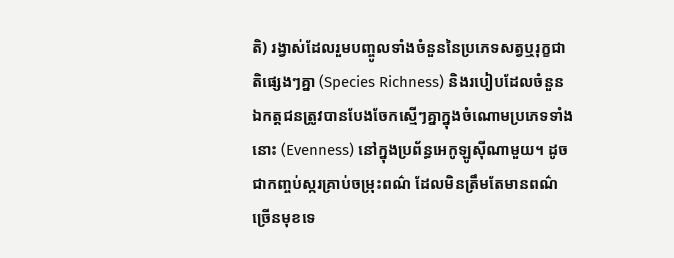តិ) រង្វាស់ដែលរួមបញ្ចូលទាំងចំនួននៃប្រភេទសត្វឬរុក្ខជាតិផ្សេងៗគ្នា (Species Richness) និងរបៀបដែលចំនួនឯកត្តជនត្រូវបានបែងចែកស្មើៗគ្នាក្នុងចំណោមប្រភេទទាំងនោះ (Evenness) នៅក្នុងប្រព័ន្ធអេកូឡូស៊ីណាមួយ។ ដូចជាកញ្ចប់ស្ករគ្រាប់ចម្រុះពណ៌ ដែលមិនត្រឹមតែមានពណ៌ច្រើនមុខទេ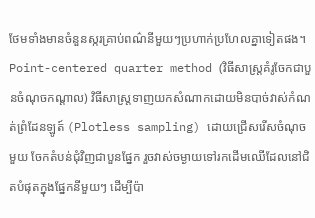ថែមទាំងមានចំនួនស្ករគ្រាប់ពណ៌នីមួយៗប្រហាក់ប្រហែលគ្នាទៀតផង។
Point-centered quarter method (វិធីសាស្ត្រគំរូចែកជាបួនចំណុចកណ្តាល) វិធីសាស្ត្រទាញយកសំណាកដោយមិនបាច់វាស់កំណត់ព្រំដែនឡូត៍ (Plotless sampling) ដោយជ្រើសរើសចំណុចមួយ ចែកតំបន់ជុំវិញជាបួនផ្នែក រួចវាស់ចម្ងាយទៅរកដើមឈើដែលនៅជិតបំផុតក្នុងផ្នែកនីមួយៗ ដើម្បីប៉ា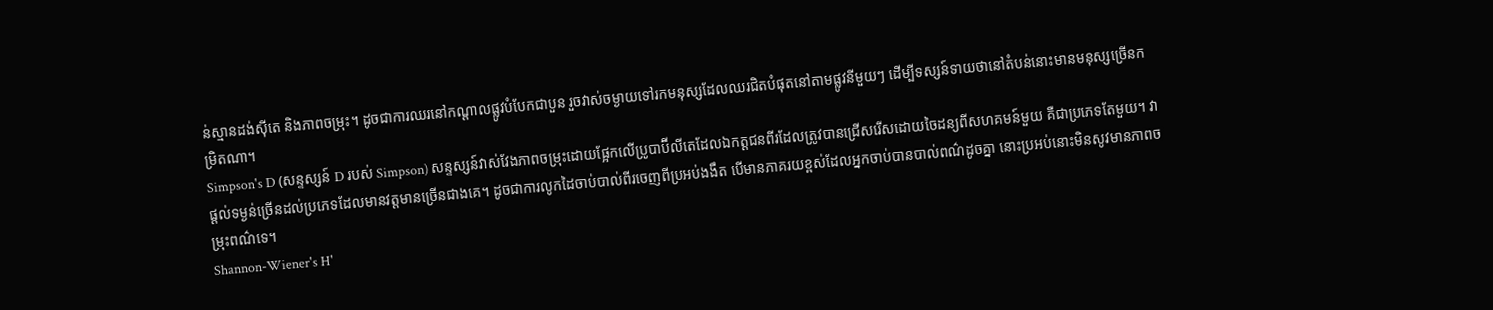ន់ស្មានដង់ស៊ីតេ និងភាពចម្រុះ។ ដូចជាការឈរនៅកណ្តាលផ្លូវបំបែកជាបួន រួចវាស់ចម្ងាយទៅរកមនុស្សដែលឈរជិតបំផុតនៅតាមផ្លូវនីមួយៗ ដើម្បីទស្សន៍ទាយថានៅតំបន់នោះមានមនុស្សច្រើនកម្រិតណា។
Simpson's D (សន្ទស្សន៍ D របស់ Simpson) សន្ទស្សន៍វាស់វែងភាពចម្រុះដោយផ្អែកលើប្រូបាប៊ីលីតេដែលឯកត្តជនពីរដែលត្រូវបានជ្រើសរើសដោយចៃដន្យពីសហគមន៍មួយ គឺជាប្រភេទតែមួយ។ វាផ្តល់ទម្ងន់ច្រើនដល់ប្រភេទដែលមានវត្តមានច្រើនជាងគេ។ ដូចជាការលូកដៃចាប់បាល់ពីរចេញពីប្រអប់ងងឹត បើមានភាគរយខ្ពស់ដែលអ្នកចាប់បានបាល់ពណ៌ដូចគ្នា នោះប្រអប់នោះមិនសូវមានភាពចម្រុះពណ៌ទេ។
Shannon-Wiener's H'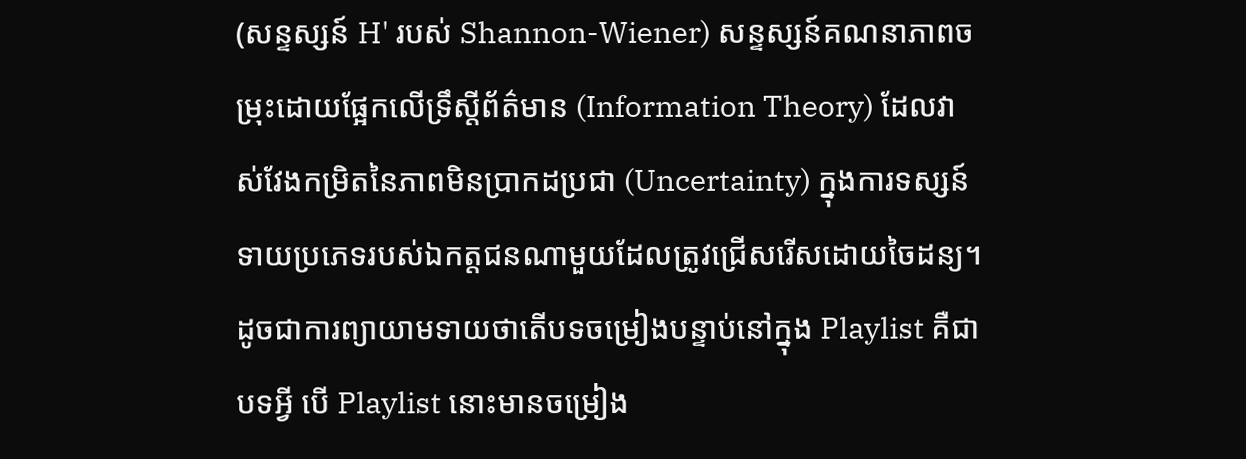(សន្ទស្សន៍ H' របស់ Shannon-Wiener) សន្ទស្សន៍គណនាភាពចម្រុះដោយផ្អែកលើទ្រឹស្តីព័ត៌មាន (Information Theory) ដែលវាស់វែងកម្រិតនៃភាពមិនប្រាកដប្រជា (Uncertainty) ក្នុងការទស្សន៍ទាយប្រភេទរបស់ឯកត្តជនណាមួយដែលត្រូវជ្រើសរើសដោយចៃដន្យ។ ដូចជាការព្យាយាមទាយថាតើបទចម្រៀងបន្ទាប់នៅក្នុង Playlist គឺជាបទអ្វី បើ Playlist នោះមានចម្រៀង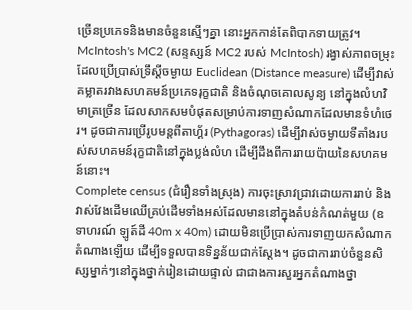ច្រើនប្រភេទនិងមានចំនួនស្មើៗគ្នា នោះអ្នកកាន់តែពិបាកទាយត្រូវ។
McIntosh's MC2 (សន្ទស្សន៍ MC2 របស់ McIntosh) រង្វាស់ភាពចម្រុះដែលប្រើប្រាស់ទ្រឹស្តីចម្ងាយ Euclidean (Distance measure) ដើម្បីវាស់គម្លាតរវាងសហគមន៍ប្រភេទរុក្ខជាតិ និងចំណុចគោលសូន្យ នៅក្នុងលំហវិមាត្រច្រើន ដែលសាកសមបំផុតសម្រាប់ការទាញសំណាកដែលមានទំហំថេរ។ ដូចជាការប្រើរូបមន្តពីតាហ្គ័រ (Pythagoras) ដើម្បីវាស់ចម្ងាយទីតាំងរបស់សហគមន៍រុក្ខជាតិនៅក្នុងប្លង់លំហ ដើម្បីដឹងពីការរាយប៉ាយនៃសហគមន៍នោះ។
Complete census (ជំរឿនទាំងស្រុង) ការចុះស្រាវជ្រាវដោយការរាប់ និងវាស់វែងដើមឈើគ្រប់ដើមទាំងអស់ដែលមាននៅក្នុងតំបន់កំណត់មួយ (ឧទាហរណ៍ ឡូត៍ដី 40m x 40m) ដោយមិនប្រើប្រាស់ការទាញយកសំណាកតំណាងឡើយ ដើម្បីទទួលបានទិន្នន័យជាក់ស្តែង។ ដូចជាការរាប់ចំនួនសិស្សម្នាក់ៗនៅក្នុងថ្នាក់រៀនដោយផ្ទាល់ ជាជាងការសួរអ្នកតំណាងថ្នា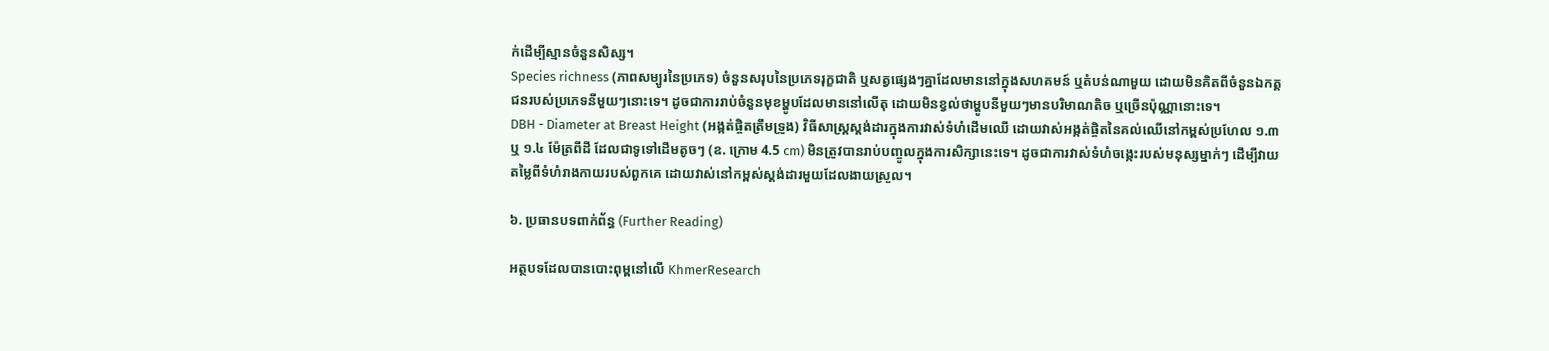ក់ដើម្បីស្មានចំនួនសិស្ស។
Species richness (ភាពសម្បូរនៃប្រភេទ) ចំនួនសរុបនៃប្រភេទរុក្ខជាតិ ឬសត្វផ្សេងៗគ្នាដែលមាននៅក្នុងសហគមន៍ ឬតំបន់ណាមួយ ដោយមិនគិតពីចំនួនឯកត្តជនរបស់ប្រភេទនីមួយៗនោះទេ។ ដូចជាការរាប់ចំនួនមុខម្ហូបដែលមាននៅលើតុ ដោយមិនខ្វល់ថាម្ហូបនីមួយៗមានបរិមាណតិច ឬច្រើនប៉ុណ្ណានោះទេ។
DBH - Diameter at Breast Height (អង្កត់ផ្ចិតត្រឹមទ្រូង) វិធីសាស្ត្រស្តង់ដារក្នុងការវាស់ទំហំដើមឈើ ដោយវាស់អង្កត់ផ្ចិតនៃគល់ឈើនៅកម្ពស់ប្រហែល ១.៣ ឬ ១.៤ ម៉ែត្រពីដី ដែលជាទូទៅដើមតូចៗ (ឧ. ក្រោម 4.5 cm) មិនត្រូវបានរាប់បញ្ចូលក្នុងការសិក្សានេះទេ។ ដូចជាការវាស់ទំហំចង្កេះរបស់មនុស្សម្នាក់ៗ ដើម្បីវាយតម្លៃពីទំហំរាងកាយរបស់ពួកគេ ដោយវាស់នៅកម្ពស់ស្តង់ដារមួយដែលងាយស្រួល។

៦. ប្រធានបទពាក់ព័ន្ធ (Further Reading)

អត្ថបទដែលបានបោះពុម្ពនៅលើ KhmerResearch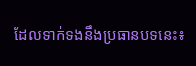ដែលទាក់ទងនឹងប្រធានបទនេះ៖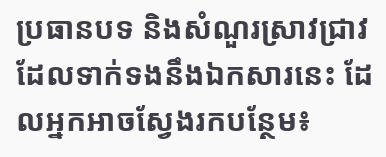ប្រធានបទ និងសំណួរស្រាវជ្រាវដែលទាក់ទងនឹងឯកសារនេះ ដែលអ្នកអាចស្វែងរកបន្ថែម៖